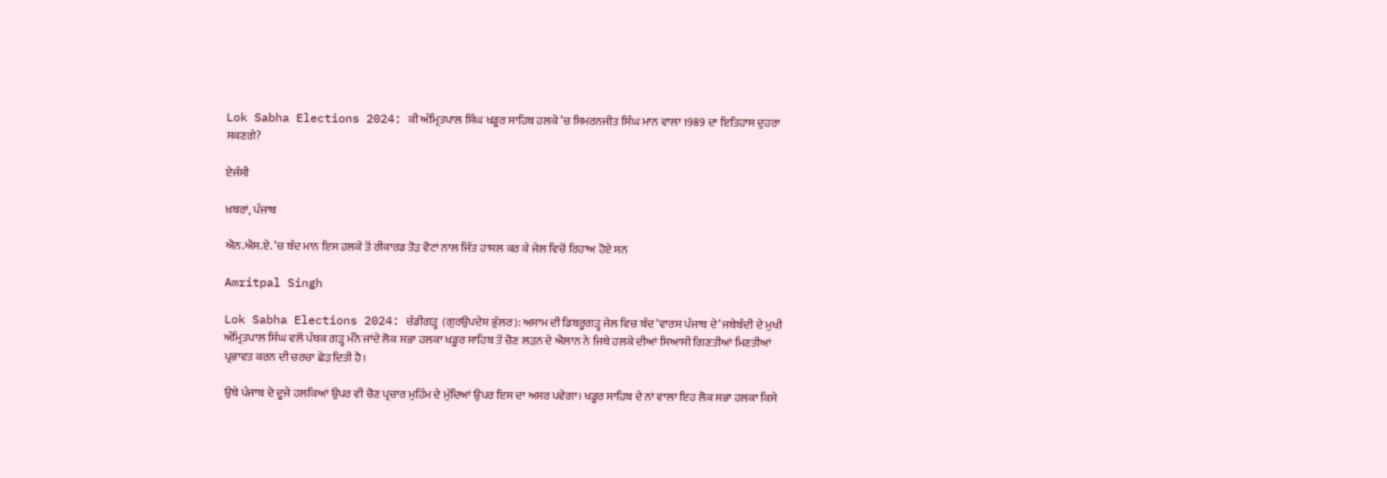Lok Sabha Elections 2024: ਕੀ ਅੰਮ੍ਰਿਤਪਾਲ ਸਿੰਘ ਖਡੂਰ ਸਾਹਿਬ ਹਲਕੇ ’ਚ ਸਿਮਰਨਜੀਤ ਸਿੰਘ ਮਾਨ ਵਾਲਾ 1989 ਦਾ ਇਤਿਹਾਸ ਦੁਹਰਾ ਸਕਣਗੇ?

ਏਜੰਸੀ

ਖ਼ਬਰਾਂ, ਪੰਜਾਬ

ਐਨ.ਐਸ.ਏ. ’ਚ ਬੰਦ ਮਾਨ ਇਸ ਹਲਕੇ ਤੋਂ ਰੀਕਾਰਡ ਤੋੜ ਵੋਟਾਂ ਨਾਲ ਜਿੱਤ ਹਾਸਲ ਕਰ ਕੇ ਜੇਲ ਵਿਚੋਂ ਰਿਹਾਅ ਹੋਏ ਸਨ

Amritpal Singh

Lok Sabha Elections 2024: ਚੰਡੀਗੜ੍ਹ  (ਗੁਰਉਪਦੇਸ਼ ਭੁੱਲਰ): ਅਸਾਮ ਦੀ ਡਿਬਰੂਗੜ੍ਹ ਜੇਲ ਵਿਚ ਬੰਦ ‘ਵਾਰਸ ਪੰਜਾਬ ਦੇ’ ਜਥੇਬੰਦੀ ਦੇ ਮੁਖੀ ਅੰਮ੍ਰਿਤਪਾਲ ਸਿੰਘ ਵਲੋਂ ਪੰਥਕ ਗੜ੍ਹ ਮੰਨੇ ਜਾਂਦੇ ਲੋਕ ਸਭਾ ਹਲਕਾ ਖਡੂਰ ਸਾਹਿਬ ਤੋਂ ਚੋਣ ਲੜਨ ਦੇ ਐਲਾਨ ਨੇ ਜਿਥੇ ਹਲਕੇ ਦੀਆਂ ਸਿਆਸੀ ਗਿਣਤੀਆਂ ਮਿਣਤੀਆਂ ਪ੍ਰਭਾਵਤ ਕਰਨ ਦੀ ਚਰਚਾ ਛੇੜ ਦਿਤੀ ਹੈ।

ਉਥੇ ਪੰਜਾਬ ਦੇ ਦੂਜੇ ਹਲਕਿਆਂ ਉਪਰ ਵੀ ਚੋਣ ਪ੍ਰਚਾਰ ਮੁਹਿੰਮ ਦੇ ਮੁੱਦਿਆਂ ਉਪਰ ਇਸ ਦਾ ਅਸਰ ਪਵੇਗਾ। ਖਡੂਰ ਸਾਹਿਬ ਦੇ ਨਾਂ ਵਾਲਾ ਇਹ ਲੋਕ ਸਭਾ ਹਲਕਾ ਕਿਸੇ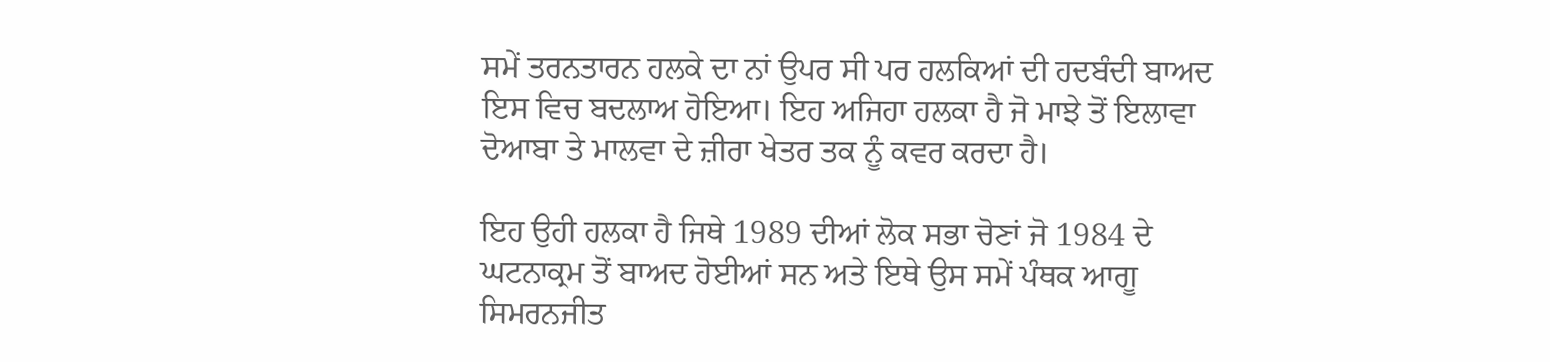ਸਮੇਂ ਤਰਨਤਾਰਨ ਹਲਕੇ ਦਾ ਨਾਂ ਉਪਰ ਸੀ ਪਰ ਹਲਕਿਆਂ ਦੀ ਹਦਬੰਦੀ ਬਾਅਦ ਇਸ ਵਿਚ ਬਦਲਾਅ ਹੋਇਆ। ਇਹ ਅਜਿਹਾ ਹਲਕਾ ਹੈ ਜੋ ਮਾਝੇ ਤੋਂ ਇਲਾਵਾ ਦੋਆਬਾ ਤੇ ਮਾਲਵਾ ਦੇ ਜ਼ੀਰਾ ਖੇਤਰ ਤਕ ਨੂੰ ਕਵਰ ਕਰਦਾ ਹੈ।

ਇਹ ਉਹੀ ਹਲਕਾ ਹੈ ਜਿਥੇ 1989 ਦੀਆਂ ਲੋਕ ਸਭਾ ਚੋਣਾਂ ਜੋ 1984 ਦੇ ਘਟਨਾਕ੍ਰਮ ਤੋਂ ਬਾਅਦ ਹੋਈਆਂ ਸਨ ਅਤੇ ਇਥੇ ਉਸ ਸਮੇਂ ਪੰਥਕ ਆਗੂ ਸਿਮਰਨਜੀਤ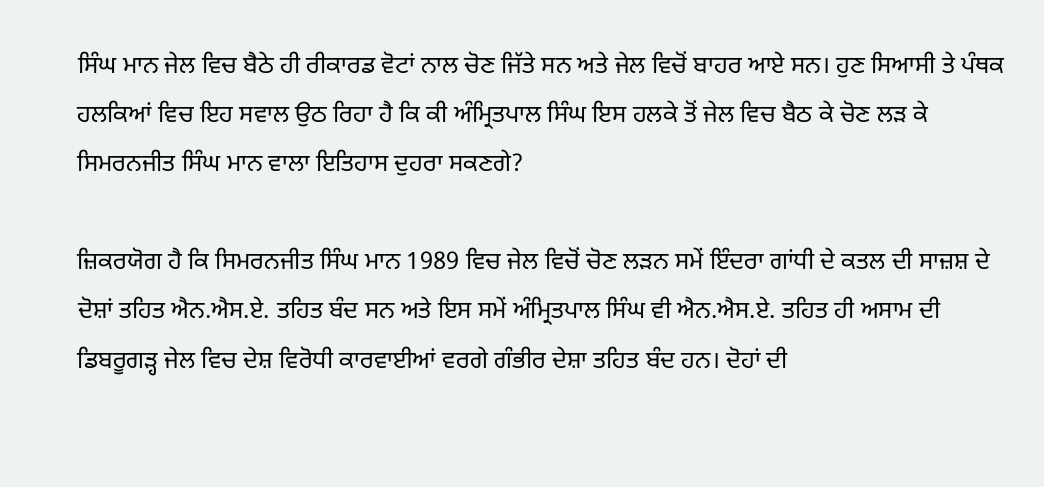ਸਿੰਘ ਮਾਨ ਜੇਲ ਵਿਚ ਬੈਠੇ ਹੀ ਰੀਕਾਰਡ ਵੋਟਾਂ ਨਾਲ ਚੋਣ ਜਿੱਤੇ ਸਨ ਅਤੇ ਜੇਲ ਵਿਚੋਂ ਬਾਹਰ ਆਏ ਸਨ। ਹੁਣ ਸਿਆਸੀ ਤੇ ਪੰਥਕ ਹਲਕਿਆਂ ਵਿਚ ਇਹ ਸਵਾਲ ਉਠ ਰਿਹਾ ਹੈ ਕਿ ਕੀ ਅੰਮ੍ਰਿਤਪਾਲ ਸਿੰਘ ਇਸ ਹਲਕੇ ਤੋਂ ਜੇਲ ਵਿਚ ਬੈਠ ਕੇ ਚੋਣ ਲੜ ਕੇ ਸਿਮਰਨਜੀਤ ਸਿੰਘ ਮਾਨ ਵਾਲਾ ਇਤਿਹਾਸ ਦੁਹਰਾ ਸਕਣਗੇ?

ਜ਼ਿਕਰਯੋਗ ਹੈ ਕਿ ਸਿਮਰਨਜੀਤ ਸਿੰਘ ਮਾਨ 1989 ਵਿਚ ਜੇਲ ਵਿਚੋਂ ਚੋਣ ਲੜਨ ਸਮੇਂ ਇੰਦਰਾ ਗਾਂਧੀ ਦੇ ਕਤਲ ਦੀ ਸਾਜ਼ਸ਼ ਦੇ ਦੋਸ਼ਾਂ ਤਹਿਤ ਐਨ.ਐਸ.ਏ. ਤਹਿਤ ਬੰਦ ਸਨ ਅਤੇ ਇਸ ਸਮੇਂ ਅੰਮ੍ਰਿਤਪਾਲ ਸਿੰਘ ਵੀ ਐਨ.ਐਸ.ਏ. ਤਹਿਤ ਹੀ ਅਸਾਮ ਦੀ ਡਿਬਰੂਗੜ੍ਹ ਜੇਲ ਵਿਚ ਦੇਸ਼ ਵਿਰੋਧੀ ਕਾਰਵਾਈਆਂ ਵਰਗੇ ਗੰਭੀਰ ਦੇਸ਼ਾ ਤਹਿਤ ਬੰਦ ਹਨ। ਦੋਹਾਂ ਦੀ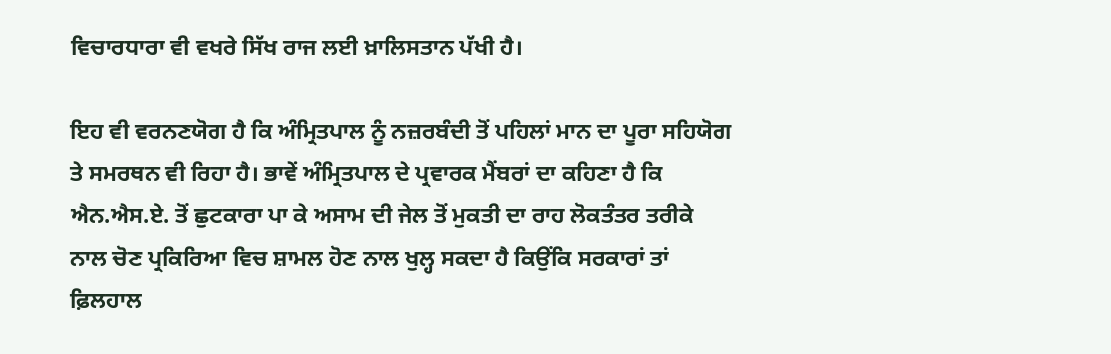ਵਿਚਾਰਧਾਰਾ ਵੀ ਵਖਰੇ ਸਿੱਖ ਰਾਜ ਲਈ ਖ਼ਾਲਿਸਤਾਨ ਪੱਖੀ ਹੈ।

ਇਹ ਵੀ ਵਰਨਣਯੋਗ ਹੈ ਕਿ ਅੰਮ੍ਰਿਤਪਾਲ ਨੂੰ ਨਜ਼ਰਬੰਦੀ ਤੋਂ ਪਹਿਲਾਂ ਮਾਨ ਦਾ ਪੂਰਾ ਸਹਿਯੋਗ ਤੇ ਸਮਰਥਨ ਵੀ ਰਿਹਾ ਹੈ। ਭਾਵੇਂ ਅੰਮ੍ਰਿਤਪਾਲ ਦੇ ਪ੍ਰਵਾਰਕ ਮੈਂਬਰਾਂ ਦਾ ਕਹਿਣਾ ਹੈ ਕਿ ਐਨ.ਐਸ.ਏ. ਤੋਂ ਛੁਟਕਾਰਾ ਪਾ ਕੇ ਅਸਾਮ ਦੀ ਜੇਲ ਤੋਂ ਮੁਕਤੀ ਦਾ ਰਾਹ ਲੋਕਤੰਤਰ ਤਰੀਕੇ ਨਾਲ ਚੋਣ ਪ੍ਰਕਿਰਿਆ ਵਿਚ ਸ਼ਾਮਲ ਹੋਣ ਨਾਲ ਖੁਲ੍ਹ ਸਕਦਾ ਹੈ ਕਿਉਂਕਿ ਸਰਕਾਰਾਂ ਤਾਂ ਫ਼ਿਲਹਾਲ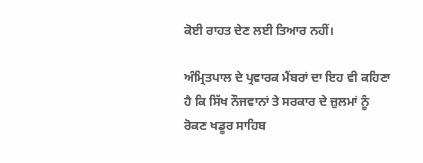ਕੋਈ ਰਾਹਤ ਦੇਣ ਲਈ ਤਿਆਰ ਨਹੀਂ।

ਅੰਮ੍ਰਿਤਪਾਲ ਦੇ ਪ੍ਰਵਾਰਕ ਮੈਂਬਰਾਂ ਦਾ ਇਹ ਵੀ ਕਹਿਣਾ ਹੈ ਕਿ ਸਿੱਖ ਨੌਜਵਾਨਾਂ ਤੇ ਸਰਕਾਰ ਦੇ ਜ਼ੁਲਮਾਂ ਨੂੰ ਰੋਕਣ ਖਡੂਰ ਸਾਹਿਬ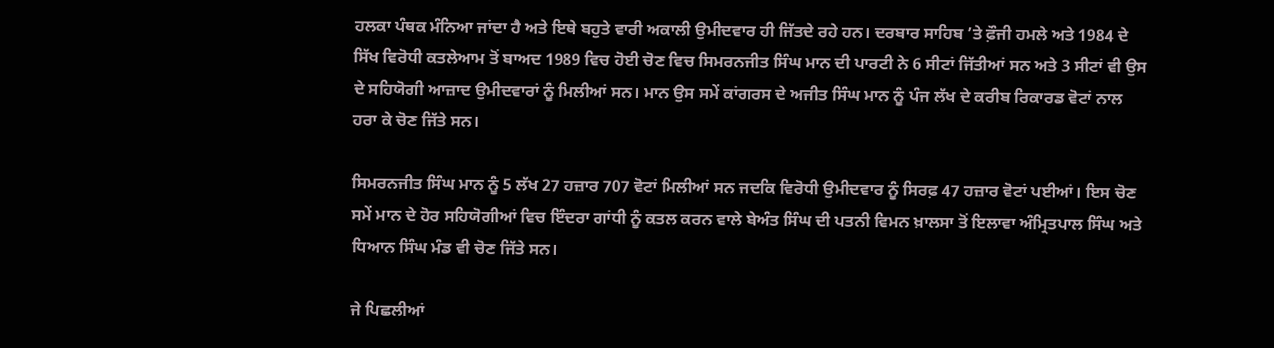ਹਲਕਾ ਪੰਥਕ ਮੰਨਿਆ ਜਾਂਦਾ ਹੈ ਅਤੇ ਇਥੇ ਬਹੁਤੇ ਵਾਰੀ ਅਕਾਲੀ ਉਮੀਦਵਾਰ ਹੀ ਜਿੱਤਦੇ ਰਹੇ ਹਨ। ਦਰਬਾਰ ਸਾਹਿਬ ’ਤੇ ਫ਼ੌਜੀ ਹਮਲੇ ਅਤੇ 1984 ਦੇ ਸਿੱਖ ਵਿਰੋਧੀ ਕਤਲੇਆਮ ਤੋਂ ਬਾਅਦ 1989 ਵਿਚ ਹੋਈ ਚੋਣ ਵਿਚ ਸਿਮਰਨਜੀਤ ਸਿੰਘ ਮਾਨ ਦੀ ਪਾਰਟੀ ਨੇ 6 ਸੀਟਾਂ ਜਿੱਤੀਆਂ ਸਨ ਅਤੇ 3 ਸੀਟਾਂ ਵੀ ਉਸ ਦੇ ਸਹਿਯੋਗੀ ਆਜ਼ਾਦ ਉਮੀਦਵਾਰਾਂ ਨੂੰ ਮਿਲੀਆਂ ਸਨ। ਮਾਨ ਉਸ ਸਮੇਂ ਕਾਂਗਰਸ ਦੇ ਅਜੀਤ ਸਿੰਘ ਮਾਨ ਨੂੰ ਪੰਜ ਲੱਖ ਦੇ ਕਰੀਬ ਰਿਕਾਰਡ ਵੋਟਾਂ ਨਾਲ ਹਰਾ ਕੇ ਚੋਣ ਜਿੱਤੇ ਸਨ।

ਸਿਮਰਨਜੀਤ ਸਿੰਘ ਮਾਨ ਨੂੰ 5 ਲੱਖ 27 ਹਜ਼ਾਰ 707 ਵੋਟਾਂ ਮਿਲੀਆਂ ਸਨ ਜਦਕਿ ਵਿਰੋਧੀ ਉਮੀਦਵਾਰ ਨੂੰ ਸਿਰਫ਼ 47 ਹਜ਼ਾਰ ਵੋਟਾਂ ਪਈਆਂ। ਇਸ ਚੋਣ ਸਮੇਂ ਮਾਨ ਦੇ ਹੋਰ ਸਹਿਯੋਗੀਆਂ ਵਿਚ ਇੰਦਰਾ ਗਾਂਧੀ ਨੂੰ ਕਤਲ ਕਰਨ ਵਾਲੇ ਬੇਅੰਤ ਸਿੰਘ ਦੀ ਪਤਨੀ ਵਿਮਨ ਖ਼ਾਲਸਾ ਤੋਂ ਇਲਾਵਾ ਅੰਮ੍ਰਿਤਪਾਲ ਸਿੰਘ ਅਤੇ ਧਿਆਨ ਸਿੰਘ ਮੰਡ ਵੀ ਚੋਣ ਜਿੱਤੇ ਸਨ।

ਜੇ ਪਿਛਲੀਆਂ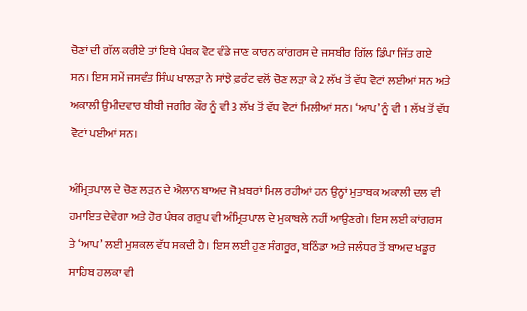ਚੋਣਾਂ ਦੀ ਗੱਲ ਕਰੀਏ ਤਾਂ ਇਥੇ ਪੰਥਕ ਵੋਟ ਵੰਡੇ ਜਾਣ ਕਾਰਨ ਕਾਂਗਰਸ ਦੇ ਜਸਬੀਰ ਗਿੱਲ ਡਿੰਪਾ ਜਿੱਤ ਗਏ ਸਨ। ਇਸ ਸਮੇਂ ਜਸਵੰਤ ਸਿੰਘ ਖਾਲੜਾ ਨੇ ਸਾਂਝੇ ਫ਼ਰੰਟ ਵਲੋਂ ਚੋਣ ਲੜਾ ਕੇ 2 ਲੱਖ ਤੋਂ ਵੱਧ ਵੋਟਾਂ ਲਈਆਂ ਸਨ ਅਤੇ ਅਕਾਲੀ ਉਮੀਦਵਾਰ ਬੀਬੀ ਜਗੀਰ ਕੌਰ ਨੂੰ ਵੀ 3 ਲੱਖ ਤੋਂ ਵੱਧ ਵੋਟਾਂ ਮਿਲੀਆਂ ਸਨ। ‘ਆਪ’ ਨੂੰ ਵੀ 1 ਲੱਖ ਤੋਂ ਵੱਧ ਵੋਟਾਂ ਪਈਆਂ ਸਨ।

ਅੰਮ੍ਰਿਤਪਾਲ ਦੇ ਚੋਣ ਲੜਨ ਦੇ ਐਲਾਨ ਬਾਅਦ ਜੋ ਖ਼ਬਰਾਂ ਮਿਲ ਰਹੀਆਂ ਹਨ ਉਨ੍ਹਾਂ ਮੁਤਾਬਕ ਅਕਾਲੀ ਦਲ ਵੀ ਹਮਾਇਤ ਦੇਵੇਗਾ ਅਤੇ ਹੋਰ ਪੰਥਕ ਗਰੁਪ ਵੀ ਅੰਮ੍ਰਿਤਪਾਲ ਦੇ ਮੁਕਾਬਲੇ ਨਹੀਂ ਆਉਣਗੇ। ਇਸ ਲਈ ਕਾਂਗਰਸ ਤੇ ‘ਆਪ’ ਲਈ ਮੁਸ਼ਕਲ ਵੱਧ ਸਕਦੀ ਹੈ। ਇਸ ਲਈ ਹੁਣ ਸੰਗਰੂਰ, ਬਠਿੰਡਾ ਅਤੇ ਜਲੰਧਰ ਤੋਂ ਬਾਅਦ ਖਡੂਰ ਸਾਹਿਬ ਹਲਕਾ ਵੀ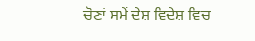ਚੋਣਾਂ ਸਮੇਂ ਦੇਸ਼ ਵਿਦੇਸ਼ ਵਿਚ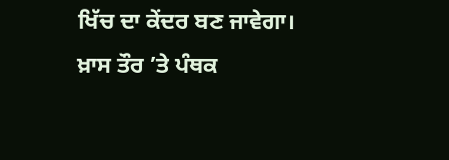ਖਿੱਚ ਦਾ ਕੇਂਦਰ ਬਣ ਜਾਵੇਗਾ। ਖ਼ਾਸ ਤੌਰ ’ਤੇ ਪੰਥਕ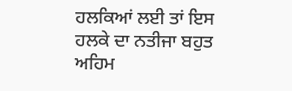ਹਲਕਿਆਂ ਲਈ ਤਾਂ ਇਸ ਹਲਕੇ ਦਾ ਨਤੀਜਾ ਬਹੁਤ ਅਹਿਮ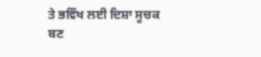ਤੇ ਭਵਿੱਖ ਲਈ ਦਿਸ਼ਾ ਸੂਚਕ ਬਣ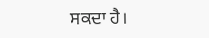ਸਕਦਾ ਹੈ।